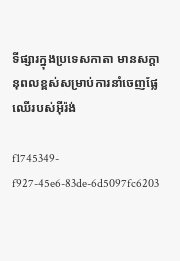ទីផ្សារក្នុងប្រទេសកាតា មានសក្តានុពលខ្ពស់សម្រាប់ការនាំចេញផ្លែឈើរបស់អ៊ីរ៉ង់

f1745349-f927-45e6-83de-6d5097fc6203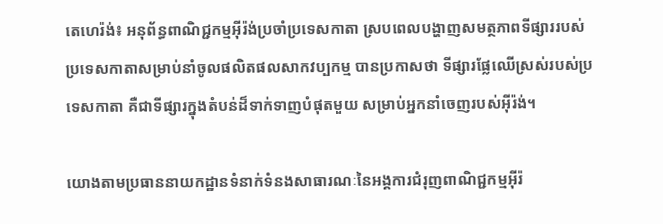តេហេរ៉ង់៖ អនុព័ន្ធពាណិជ្ជកម្មអ៊ីរ៉ង់ប្រចាំប្រទេសកាតា ស្របពេលបង្ហាញសមត្ថភាពទីផ្សាររបស់ប្រទេសកាតាសម្រាប់នាំចូលផលិតផលសាកវប្បកម្ម បានប្រកាសថា ទីផ្សារផ្លែឈើស្រស់របស់ប្រទេសកាតា គឺជាទីផ្សារក្នុងតំបន់ដ៏ទាក់ទាញបំផុតមួយ សម្រាប់អ្នកនាំចេញរបស់អ៊ីរ៉ង់។

យោងតាមប្រធាននាយកដ្ឋានទំនាក់ទំនងសាធារណៈនៃអង្គការជំរុញពាណិជ្ជកម្មអ៊ីរ៉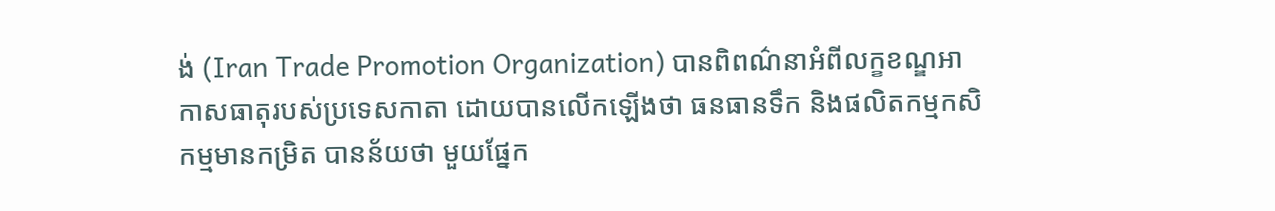ង់ (Iran Trade Promotion Organization) បានពិពណ៌នាអំពីលក្ខខណ្ឌអាកាសធាតុរបស់ប្រទេសកាតា ដោយបានលើកឡើងថា ធនធានទឹក និងផលិតកម្មកសិកម្មមានកម្រិត បានន័យថា មួយផ្នែក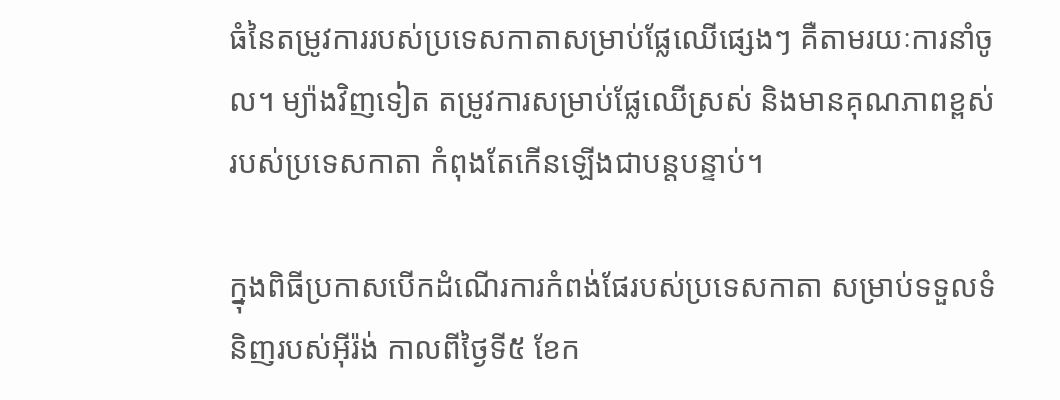ធំនៃតម្រូវការរបស់ប្រទេសកាតាសម្រាប់ផ្លែឈើផ្សេងៗ គឺតាមរយៈការនាំចូល។ ម្យ៉ាងវិញទៀត តម្រូវការសម្រាប់ផ្លែឈើស្រស់ និងមានគុណភាពខ្ពស់របស់ប្រទេសកាតា កំពុងតែកើនឡើងជាបន្តបន្ទាប់។

ក្នុងពិធីប្រកាសបើកដំណើរការកំពង់ផែរបស់ប្រទេសកាតា សម្រាប់ទទួលទំនិញរបស់អ៊ីរ៉ង់ កាលពីថ្ងៃទី៥ ខែក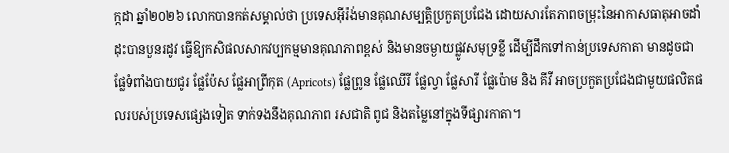ក្កដា ឆ្នាំ២០២៦ លោកបានកត់សម្គាល់ថា ប្រទេសអ៊ីរ៉ង់មានគុណសម្បត្តិប្រកួតប្រជែង ដោយសារតែភាពចម្រុះនៃអាកាសធាតុអាចដាំដុះបានបួនរដូវ ធ្វើឱ្យកសិផលសាកវប្បកម្មមានគុណភាពខ្ពស់ និងមានចម្ងាយផ្លូវសមុទ្រខ្លី ដើម្បីដឹកទៅកាន់ប្រទេសកាតា មានដូចជាផ្លែទំពាំងបាយជូរ ផ្លែប៉ែស ផ្លែអាព្រីកុត (Apricots) ផ្លែព្រូន ផ្លែឈើរី ផ្លែល្វា ផ្លែសារី ផ្លែប៉ោម និង គីវី អាចប្រកួតប្រជែងជាមួយផលិតផលរបស់ប្រទេសផ្សេងទៀត ទាក់ទងនឹងគុណភាព រសជាតិ ពូជ និងតម្លៃនៅក្នុងទីផ្សារកាតា។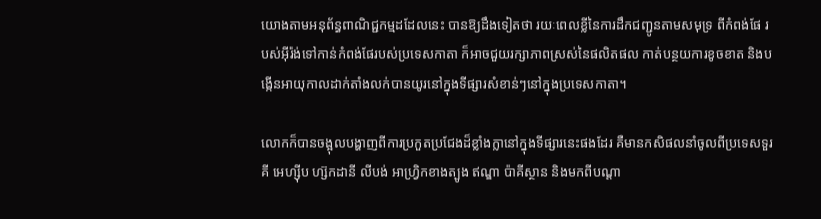យោងតាមអនុព័ន្ធពាណិជ្ជកម្មដដែលនេះ បានឱ្យដឹងទៀតថា រយៈពេលខ្លីនៃការដឹកជញ្ជូនតាមសមុទ្រ ពីកំពង់ផែ របស់អ៊ីរ៉ង់ទៅកាន់កំពង់ផែរបស់ប្រទេសកាតា ក៏អាចជួយរក្សាភាពស្រស់នៃផលិតផល កាត់បន្ថយការខូចខាត និងបង្កើនអាយុកាលដាក់តាំងលក់បានយូរនៅក្នុងទីផ្សារសំខាន់ៗនៅក្នុងប្រទេសកាតា។

លោកក៏បានចង្អុលបង្ហាញពីការប្រកួតប្រជែងដ៏ខ្លាំងក្លានៅក្នុងទីផ្សារនេះផងដែរ គឺមានកសិផលនាំចូលពីប្រទេសទួរគី អេហ្ស៊ីប ហ្ស៊កដានី លីបង់ អាហ្វ្រិកខាងត្បូង ឥណ្ឌា ប៉ាគីស្ថាន និងមកពីបណ្តា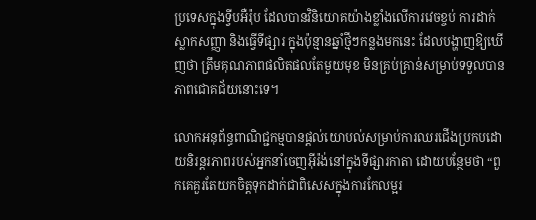ប្រទេសក្នុងទ្វីបអឺរ៉ុប ដែលបានវិនិយោគយ៉ាងខ្លាំងលើការវេចខ្ចប់ ការដាក់ស្លាកសញ្ញា និងធ្វើទីផ្សារ ក្នុងប៉ុន្មានឆ្នាំថ្មីៗកន្លងមកនេះ ដែលបង្ហាញឱ្យឃើញថា ត្រឹមគុណភាពផលិតផលតែមួយមុខ មិនគ្រប់គ្រាន់សម្រាប់ទទួលបានភាពជោគជ័យនោះទេ។

លោកអនុព័ន្ធពាណិជ្ជកម្មបានផ្តល់យោបល់សម្រាប់ការឈរជើងប្រកបដោយនិរន្តរភាពរបស់អ្នកនាំចេញអ៊ីរ៉ង់នៅក្នុងទីផ្សារកាតា ដោយបន្ថែមថា “ពួកគេគួរតែយកចិត្តទុកដាក់ជាពិសេសក្នុងការកែលម្អរ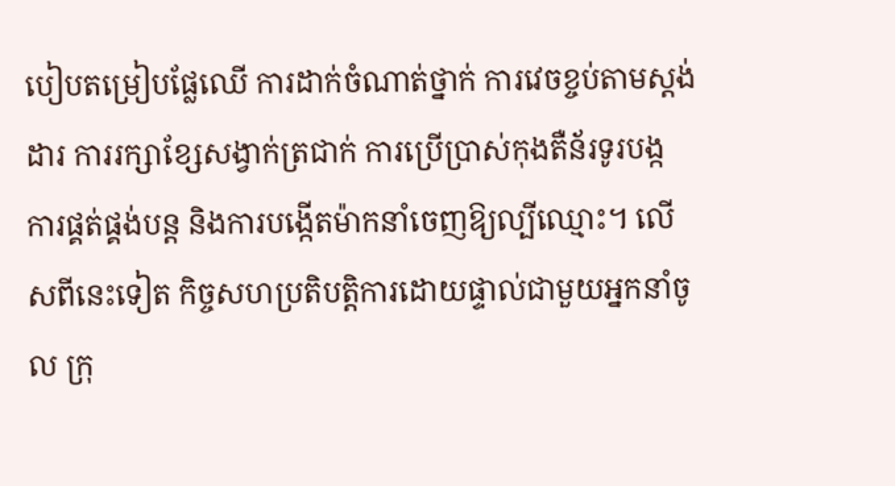បៀបតម្រៀបផ្លែឈើ ការដាក់ចំណាត់ថ្នាក់ ការវេចខ្ចប់តាមស្តង់ដារ ការរក្សាខ្សែសង្វាក់ត្រជាក់ ការប្រើប្រាស់កុងតឺន័រទូរបង្ក ការផ្គត់ផ្គង់បន្ត និងការបង្កើតម៉ាកនាំចេញឱ្យល្បីឈ្មោះ។ លើសពីនេះទៀត កិច្ចសហប្រតិបត្តិការដោយផ្ទាល់ជាមួយអ្នកនាំចូល ក្រុ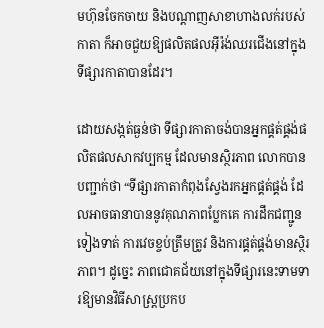មហ៊ុនចែកចាយ និងបណ្តាញសាខាហាងលក់របស់កាតា ក៏អាចជួយឱ្យផលិតផលអ៊ីរ៉ង់ឈរជើងនៅក្នុងទីផ្សារកាតាបានដែរ។

ដោយសង្កត់ធ្ងន់ថា ទីផ្សារកាតាចង់បានអ្នកផ្គត់ផ្គង់ផលិតផលសាកវប្បកម្ម ដែលមានស្ថិរភាព លោកបានបញ្ជាក់ថា “ទីផ្សារកាតាកំពុងស្វែងរកអ្នកផ្គត់ផ្គង់ ដែលអាចធានាបាននូវគុណភាពប្លែកគេ ការដឹកជញ្ជូនទៀងទាត់ ការវេចខ្ចប់ត្រឹមត្រូវ និងការផ្គត់ផ្គង់មានស្ថិរភាព។ ដូច្នេះ ភាពជោគជ័យនៅក្នុងទីផ្សារនេះទាមទារឱ្យមានវិធីសាស្រ្តប្រកប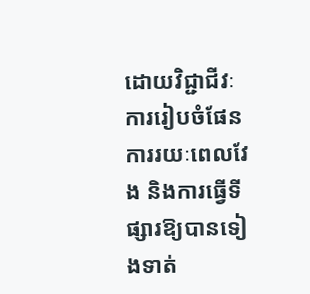ដោយវិជ្ជាជីវៈ ការរៀបចំផែនការរយៈពេលវែង និងការធ្វើទីផ្សារឱ្យបានទៀងទាត់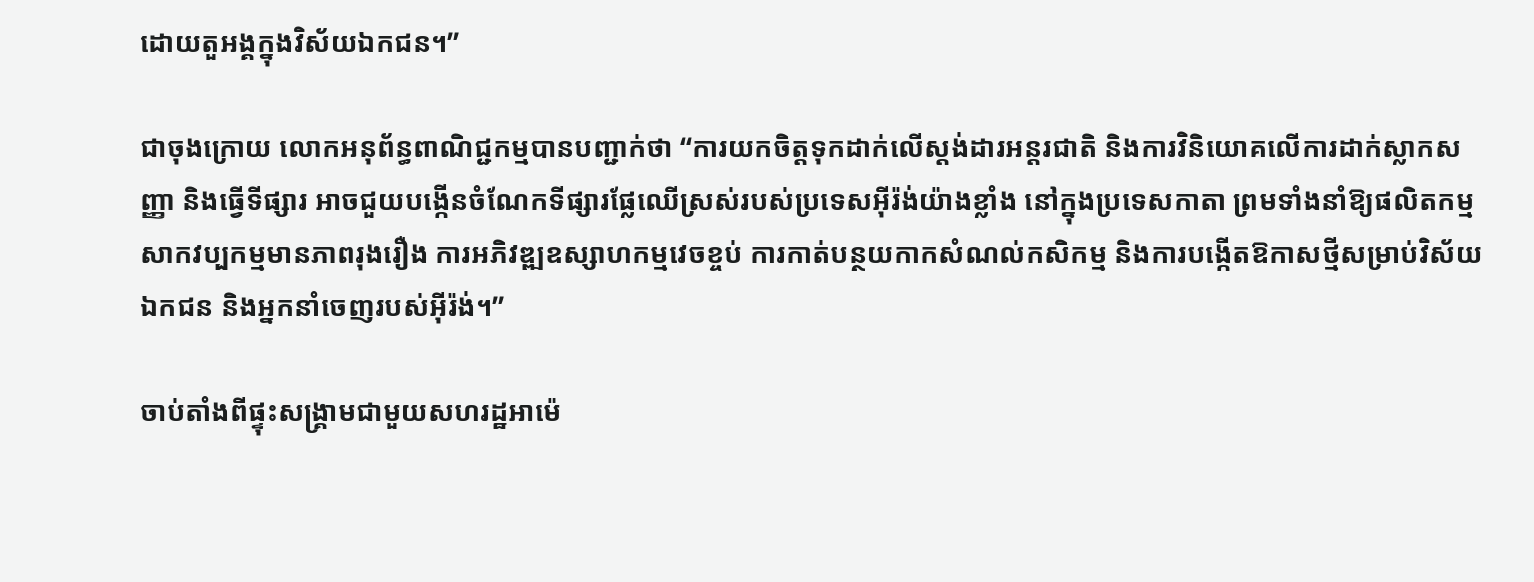ដោយតួអង្គក្នុងវិស័យឯកជន។”

ជាចុងក្រោយ លោកអនុព័ន្ធពាណិជ្ជកម្មបានបញ្ជាក់ថា “ការយកចិត្តទុកដាក់លើស្តង់ដារអន្តរជាតិ និងការវិនិយោគលើការដាក់ស្លាកសញ្ញា និងធ្វើទីផ្សារ អាចជួយបង្កើនចំណែកទីផ្សារផ្លែឈើស្រស់របស់ប្រទេសអ៊ីរ៉ង់យ៉ាងខ្លាំង នៅក្នុងប្រទេសកាតា ព្រមទាំងនាំឱ្យផលិតកម្មសាកវប្បកម្មមានភាពរុងរឿង ការអភិវឌ្ឍឧស្សាហកម្មវេចខ្ចប់ ការកាត់បន្ថយកាកសំណល់កសិកម្ម និងការបង្កើតឱកាសថ្មីសម្រាប់វិស័យឯកជន និងអ្នកនាំចេញរបស់អ៊ីរ៉ង់។”

ចាប់តាំងពីផ្ទុះសង្គ្រាមជាមួយសហរដ្ឋអាម៉េ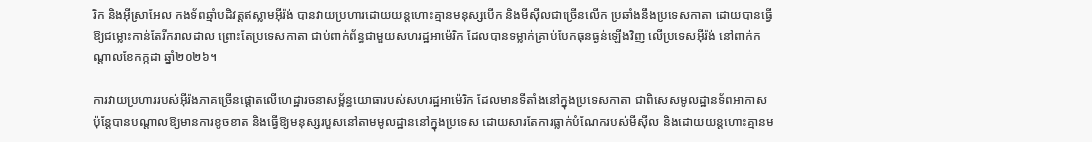រិក និងអ៊ីស្រាអែល កងទ័ពឆ្មាំបដិវត្តឥស្លាមអ៊ីរ៉ង់ បានវាយប្រហារដោយយន្តហោះគ្មានមនុស្សបើក និងមីស៊ីលជាច្រើនលើក ប្រឆាំងនឹងប្រទេសកាតា ដោយបានធ្វើឱ្យជម្លោះកាន់តែរីករាលដាល ព្រោះតែប្រទេសកាតា ជាប់ពាក់ព័ន្ធជាមួយសហរដ្ឋអាម៉េរិក ដែលបានទម្លាក់គ្រាប់បែកធុនធ្ងន់ឡើងវិញ លើប្រទេសអ៊ីរ៉ង់ នៅពាក់កណ្តាលខែកក្កដា ឆ្នាំ២០២៦។

ការវាយប្រហាររបស់អ៊ីរ៉ងភាគច្រើនផ្តោតលើហេដ្ឋារចនាសម្ព័ន្ធយោធារបស់សហរដ្ឋអាម៉េរិក ដែលមានទីតាំងនៅក្នុងប្រទេសកាតា ជាពិសេសមូលដ្ឋានទ័ពអាកាស ប៉ុន្តែបានបណ្តាលឱ្យមានការខូចខាត និងធ្វើឱ្យមនុស្សរបួសនៅតាមមូលដ្ឋាននៅក្នុងប្រទេស ដោយសារតែការធ្លាក់បំណែករបស់មីស៊ីល និងដោយយន្តហោះគ្មានម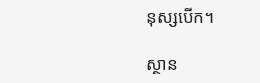នុស្សបើក។

ស្ថាន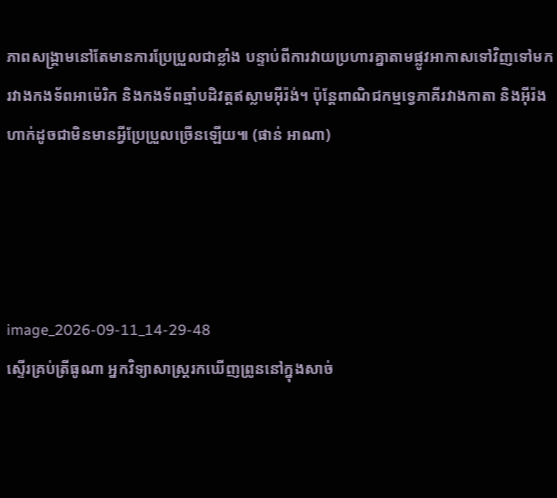ភាពសង្គ្រាមនៅតែមានការប្រែប្រួលជាខ្លាំង បន្ទាប់ពីការវាយប្រហារគ្នាតាមផ្លូវអាកាសទៅវិញទៅមក រវាងកងទ័ពអាម៉េរិក និងកងទ័ពឆ្មាំបដិវត្តឥស្លាមអ៊ីរ៉ង់។ ប៉ុន្តែពាណិជកម្មទ្វេភាគីរវាងកាតា និងអ៊ីរ៉ង ហាក់ដូចជាមិនមានអ្វីប្រែប្រួលច្រើនឡើយ៕ (ផាន់ អាណា)




image_2026-09-11_14-29-48
ស្ទើរគ្រប់ត្រីធូណា អ្នកវិទ្យាសាស្ត្ររកឃើញព្រូននៅក្នុងសាច់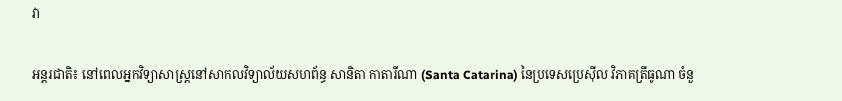វា

អន្តរជាតិ៖ នៅពេលអ្នកវិទ្យាសាស្ត្រនៅសាកលវិទ្យាល័យសហព័ន្ធ សានិតា កាតារីណា (Santa Catarina) នៃប្រទេសប្រេស៊ីល វិភាគត្រីធូណា ចំនួ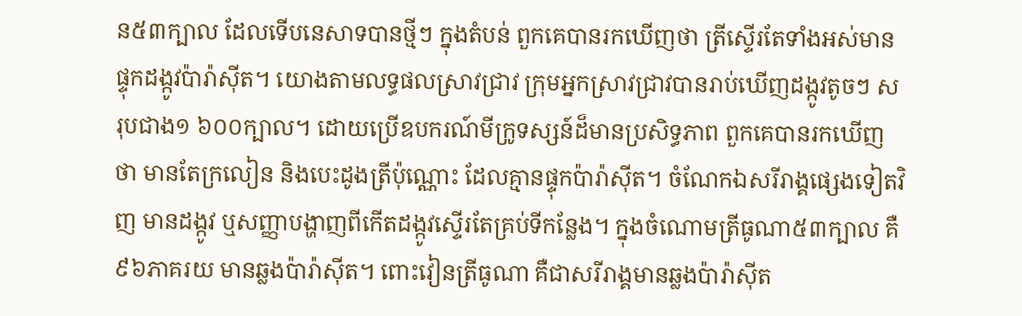ន៥៣ក្បាល ដែលទើបនេសាទបានថ្មីៗ ក្នុងតំបន់ ពួកគេបានរកឃើញថា ត្រីស្ទើរតែទាំងអស់មានផ្ទុកដង្កូវប៉ារ៉ាស៊ីត។ យោងតាមលទ្ធផលស្រាវជ្រាវ ក្រុមអ្នកស្រាវជ្រាវបានរាប់ឃើញដង្កូវតូចៗ សរុបជាង១ ៦០០ក្បាល។ ដោយប្រើឧបករណ៍មីក្រូទស្សន៍ដ៏មានប្រសិទ្ធភាព ពួកគេបានរកឃើញថា មានតែក្រលៀន និងបេះដូងត្រីប៉ុណ្ណោះ ដែលគ្មានផ្ទុកប៉ារ៉ាស៊ីត។ ចំណែកឯសរីរាង្គផ្សេងទៀតវិញ មានដង្កូវ ឬសញ្ញាបង្ហាញពីកើតដង្កូវស្ទើរតែគ្រប់ទីកន្លែង។ ក្នុងចំណោមត្រីធូណា៥៣ក្បាល គឺ៩៦ភាគរយ មានឆ្លងប៉ារ៉ាស៊ីត។ ពោះវៀនត្រីធូណា គឺជាសរីរាង្គមានឆ្លងប៉ារ៉ាស៊ីត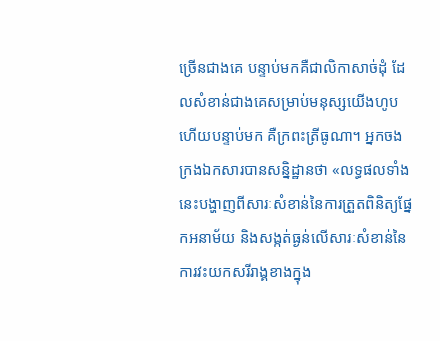ច្រើនជាងគេ បន្ទាប់មកគឺជាលិកាសាច់ដុំ ដែលសំខាន់ជាងគេសម្រាប់មនុស្សយើងហូប ហើយបន្ទាប់មក គឺក្រពះត្រីធូណា។ អ្នកចងក្រងឯកសារបានសន្និដ្ឋានថា «លទ្ធផលទាំងនេះបង្ហាញពីសារៈសំខាន់នៃការត្រួតពិនិត្យផ្នែកអនាម័យ និងសង្កត់ធ្ងន់លើសារៈសំខាន់នៃការវះយកសរីរាង្គខាងក្នុង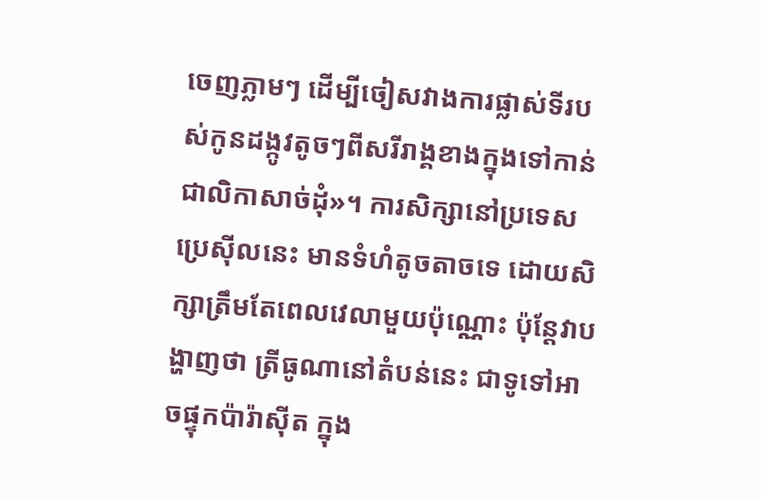ចេញភ្លាមៗ ដើម្បីចៀសវាងការផ្លាស់ទីរបស់កូនដង្កូវតូចៗពីសរីរាង្គខាងក្នុងទៅកាន់ជាលិកាសាច់ដុំ»។ ការសិក្សានៅប្រទេសប្រេស៊ីលនេះ មានទំហំតូចតាចទេ ដោយសិក្សាត្រឹមតែពេលវេលាមួយប៉ុណ្ណោះ ប៉ុន្តែវាបង្ហាញថា ត្រីធូណានៅតំបន់នេះ ជាទូទៅអាចផ្ទុកប៉ារ៉ាស៊ីត ក្នុង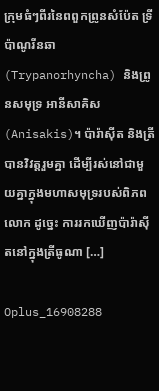ក្រុមធំៗពីរនៃពពួកព្រូនសំប៉ែត ទ្រីប៉ាណូរីនឆា (Trypanorhyncha) និងព្រូនសមុទ្រ អានីសាគិស (Anisakis)។ ប៉ារ៉ាស៊ីត និងត្រីបានវិវត្តរួមគ្នា ដើម្បីរស់នៅជាមួយគ្នាក្នុងមហាសមុទ្ររបស់ពិភពលោក ដូច្នេះ ការរកឃើញប៉ារ៉ាស៊ីតនៅក្នុងត្រីធូណា […]

Oplus_16908288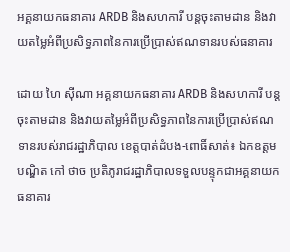អគ្គនាយកធនាគារ ARDB និងសហការី បន្តចុះតាមដាន និងវាយតម្លៃអំពីប្រសិទ្ធភាពនៃការប្រើប្រាស់ឥណទានរបស់ធនាគារ

ដោយ ហៃ ស៊ីណា អគ្គនាយកធនាគារ ARDB និងសហការី បន្តចុះតាមដាន និងវាយតម្លៃអំពីប្រសិទ្ធភាពនៃការប្រើប្រាស់ឥណទានរបស់រាជរដ្ឋាភិបាល ខេត្តបាត់ដំបង-ពោធិ៍សាត់៖ ឯកឧត្តមបណ្ឌិត កៅ ថាច ប្រតិភូរាជរដ្ឋាភិបាលទទួលបន្ទុកជាអគ្គនាយកធនាគារ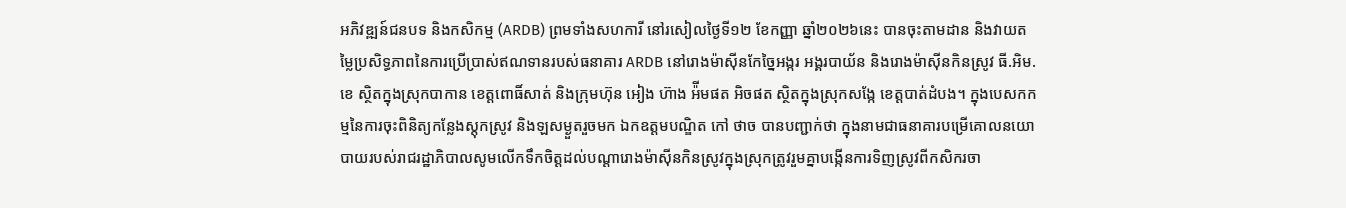អភិវឌ្ឍន៍ជនបទ និងកសិកម្ម (ARDB) ព្រមទាំងសហការី នៅរសៀលថ្ងៃទី១២ ខែកញ្ញា ឆ្នាំ២០២៦នេះ បានចុះតាមដាន និងវាយតម្លៃប្រសិទ្ធភាពនៃការប្រើប្រាស់ឥណទានរបស់ធនាគារ ARDB នៅរោងម៉ាស៊ីនកែច្នៃអង្ករ អង្គរបាយ័ន និងរោងម៉ាស៊ីនកិនស្រូវ ធី.អិម.ខេ ស្ថិតក្នុងស្រុកបាកាន ខេត្តពោធិ៍សាត់ និងក្រុមហ៊ុន អៀង ហ៊ាង អ៉ីមផត អិចផត ស្ថិតក្នុងស្រុកសង្កែ ខេត្តបាត់ដំបង។ ក្នុងបេសកកម្មនៃការចុះពិនិត្យកន្លែងស្តុកស្រូវ និងឡសម្ងួតរួចមក ឯកឧត្តមបណ្ឌិត កៅ ថាច បានបញ្ជាក់ថា ក្នុងនាមជាធនាគារបម្រើគោលនយោបាយរបស់រាជរដ្ឋាភិបាលសូមលើកទឹកចិត្តដល់បណ្តារោងម៉ាស៊ីនកិនស្រូវក្នុងស្រុកត្រូវរួមគ្នាបង្កើនការទិញស្រូវពីកសិករចា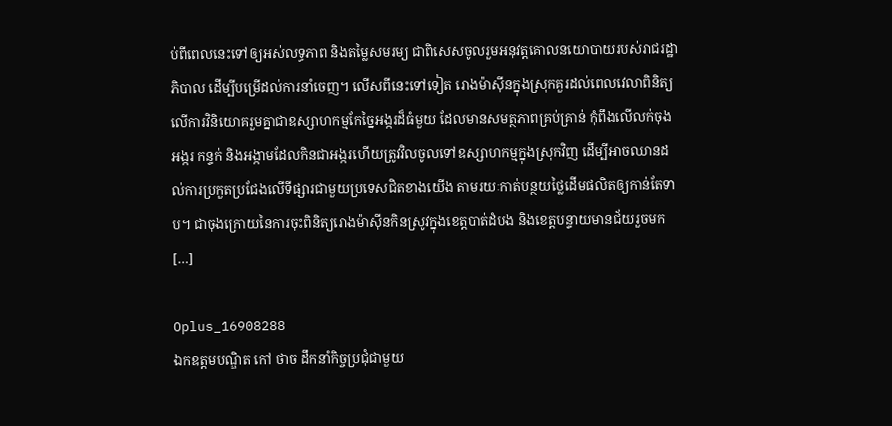ប់ពីពេលនេះទៅឲ្យអស់លទ្ធភាព និងតម្លៃសមរម្យ ជាពិសេសចូលរួមអនុវត្តគោលនយោបាយរបស់រាជរដ្ឋាភិបាល ដើម្បីបម្រើដល់ការនាំចេញ។ លើសពីនេះទៅទៀត រោងម៉ាស៊ីនក្នុងស្រុកគួរដល់ពេលវេលាពិនិត្យលើការវិនិយោគរួមគ្នាជាឧស្សាហកម្មកែច្នៃអង្ករដ៏ធំមួយ ដែលមានសមត្ថភាពគ្រប់គ្រាន់ កុំពឹងលើលក់ចុងអង្ករ កន្ទក់ និងអង្កាមដែលកិនជាអង្ករហើយត្រូវវិលចូលទៅឧស្សាហកម្មក្នុងស្រុកវិញ ដើម្បីអាចឈានដល់ការប្រកួតប្រជែងលើទីផ្សារជាមួយប្រទេសជិតខាងយើង តាមរយៈកាត់បន្ថយថ្លៃដើមផលិតឲ្យកាន់តែទាប។ ជាចុងក្រោយនៃការចុះពិនិត្យរោងម៉ាស៊ីនកិនស្រូវក្នុងខេត្តបាត់ដំបង និងខេត្តបន្ទាយមានជ័យរួចមក […]

Oplus_16908288
ឯកឧត្តមបណ្ឌិត កៅ ថាច ដឹកនាំកិច្ចប្រជុំជាមួយ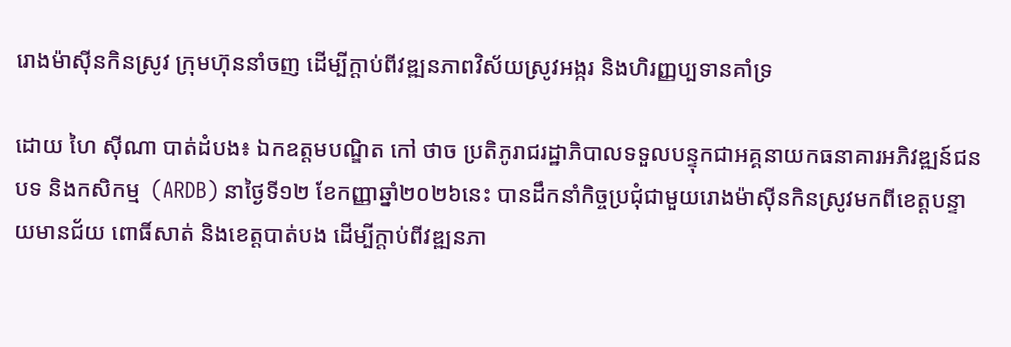រោងម៉ាស៊ីនកិនស្រូវ ក្រុមហ៊ុននាំចញ ដើម្បីក្តាប់ពីវឌ្ឍនភាពវិស័យស្រូវអង្ករ និងហិរញ្ញប្បទានគាំទ្រ

ដោយ ហៃ ស៊ីណា បាត់ដំបង៖ ឯកឧត្តមបណ្ឌិត កៅ ថាច ប្រតិភូរាជរដ្ឋាភិបាលទទួលបន្ទុកជាអគ្គនាយកធនាគារអភិវឌ្ឍន៍ជនបទ និងកសិកម្ម  (ARDB) នាថ្ងៃទី១២ ខែកញ្ញាឆ្នាំ២០២៦នេះ បានដឹកនាំកិច្ចប្រជុំជាមួយរោងម៉ាស៊ីនកិនស្រូវមកពីខេត្តបន្ទាយមានជ័យ ពោធិ៍សាត់ និងខេត្តបាត់បង ដើម្បីក្តាប់ពីវឌ្ឍនភា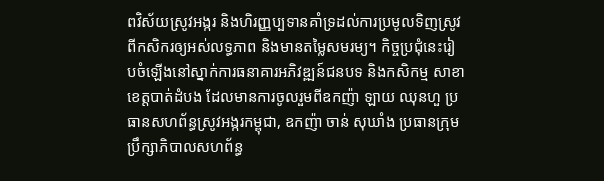ពវិស័យស្រូវអង្ករ និងហិរញ្ញប្បទានគាំទ្រដល់ការប្រមូលទិញស្រូវពីកសិករឲ្យអស់លទ្ធភាព និងមានតម្លៃសមរម្យ។ កិច្ចប្រជុំនេះរៀបចំឡើងនៅស្នាក់ការធនាគារអភិវឌ្ឍន៍ជនបទ និងកសិកម្ម សាខាខេត្តបាត់ដំបង ដែលមានការចូលរួមពីឧកញ៉ា ឡាយ ឈុនហួ ប្រធានសហព័ន្ធស្រូវអង្ករកម្ពុជា, ឧកញ៉ា ចាន់ សុឃាំង ប្រធានក្រុមប្រឹក្សាភិបាលសហព័ន្ធ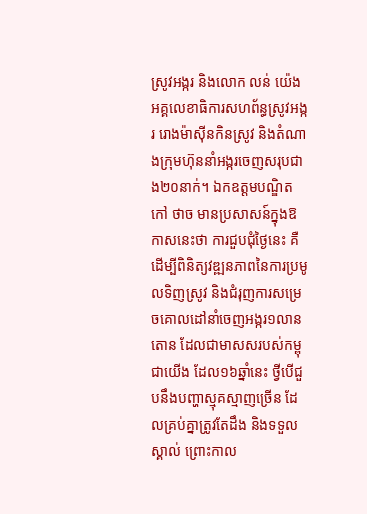ស្រូវអង្ករ និងលោក លន់ យ៉េង អគ្គលេខាធិការសហព័ន្ធស្រូវអង្ករ រោងម៉ាស៊ីនកិនស្រូវ និងតំណាងក្រុមហ៊ុននាំអង្ករចេញសរុបជាង២០នាក់។ ឯកឧត្តមបណ្ឌិត កៅ ថាច មានប្រសាសន៍ក្នុងឱកាសនេះថា ការជួបជុំថ្ងៃនេះ គឺដើម្បីពិនិត្យវឌ្ឍនភាពនៃការប្រមូលទិញស្រូវ និងជំរុញការសម្រេចគោលដៅនាំចេញអង្ករ១លានតោន ដែលជាមាសសរបស់កម្ពុជាយើង ដែល១៦ឆ្នាំនេះ ថ្វីបើជួបនឹងបញ្ហាស្មុគស្មាញច្រើន ដែលគ្រប់គ្នាត្រូវតែដឹង និងទទួលស្គាល់ ព្រោះកាល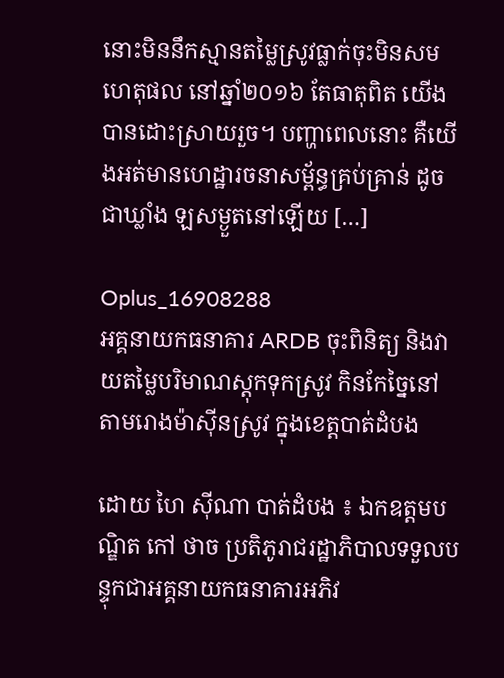នោះមិននឹកស្មានតម្លៃស្រូវធ្លាក់ចុះមិនសមហេតុផល នៅឆ្នាំ២០១៦ តែធាតុពិត យើងបានដោះស្រាយរួច។ បញ្ហាពេលនោះ គឺយើងអត់មានហេដ្ឋារចនាសម្ព័ន្ធគ្រប់គ្រាន់ ដូចជាឃ្លាំង ឡសម្ងួតនៅឡើយ […]

Oplus_16908288
អគ្គនាយកធនាគារ ARDB ចុះពិនិត្យ និងវាយតម្លៃបរិមាណស្តុកទុកស្រូវ កិនកែច្នៃនៅតាមរោងម៉ាស៊ីនស្រូវ ក្នុងខេត្តបាត់ដំបង

ដោយ ហៃ ស៊ីណា បាត់ដំបង ៖ ឯកឧត្តមបណ្ឌិត កៅ ថាច ប្រតិភូរាជរដ្ឋាភិបាលទទួលបន្ទុកជាអគ្គនាយកធនាគារអភិវ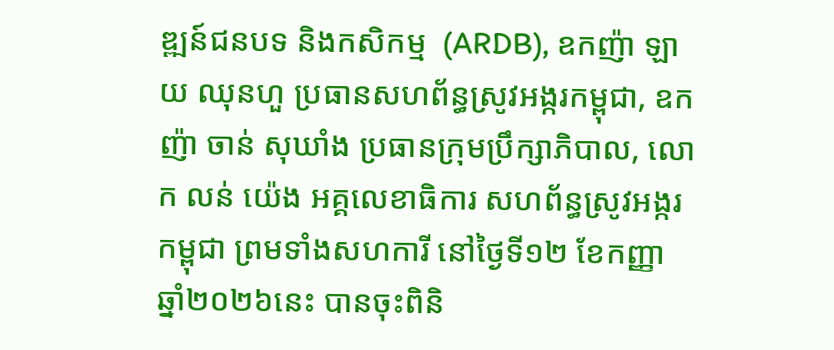ឌ្ឍន៍ជនបទ និងកសិកម្ម  (ARDB), ឧកញ៉ា ឡាយ ឈុនហួ ប្រធានសហព័ន្ធស្រូវអង្ករកម្ពុជា, ឧកញ៉ា ចាន់ សុឃាំង ប្រធានក្រុមប្រឹក្សាភិបាល, លោក លន់ យ៉េង អគ្គលេខាធិការ សហព័ន្ធស្រូវអង្ករកម្ពុជា ព្រមទាំងសហការី នៅថ្ងៃទី១២ ខែកញ្ញា ឆ្នាំ២០២៦នេះ បានចុះពិនិ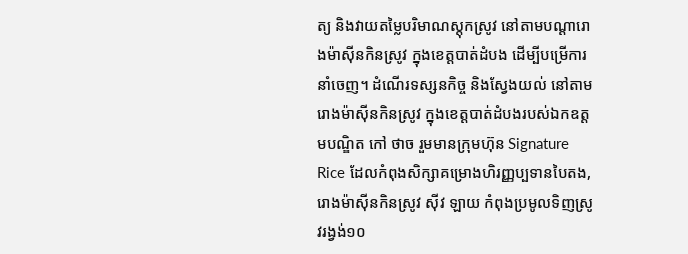ត្យ និងវាយតម្លៃបរិមាណស្តុកស្រូវ នៅតាមបណ្តារោងម៉ាស៊ីនកិនស្រូវ ក្នុងខេត្តបាត់ដំបង ដើម្បីបម្រើការនាំចេញ។ ដំណើរទស្សនកិច្ច និងស្វែងយល់ នៅតាមរោងម៉ាស៊ីនកិនស្រូវ ក្នុងខេត្តបាត់ដំបងរបស់ឯកឧត្តមបណ្ឌិត កៅ ថាច រួមមានក្រុមហ៊ុន Signature Rice ដែលកំពុងសិក្សាគម្រោងហិរញ្ញប្បទានបៃតង, រោងម៉ាស៊ីនកិនស្រូវ ស៊ីវ ឡាយ កំពុងប្រមូលទិញស្រូវរង្វង់១០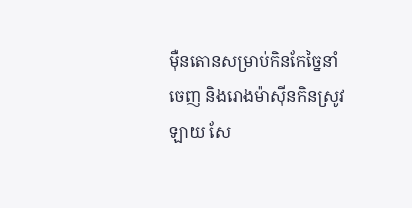ម៉ឺនតោនសម្រាប់កិនកែច្នៃនាំចេញ និងរោងម៉ាស៊ីនកិនស្រូវ ឡាយ សែ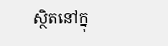ស្ថិតនៅក្នុ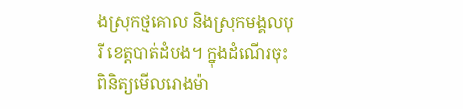ងស្រុកថ្មគោល និងស្រុកមង្គលបុរី ខេត្តបាត់ដំបង។ ក្នុងដំណើរចុះពិនិត្យមើលរោងម៉ា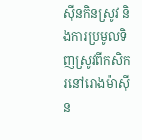ស៊ីនកិនស្រូវ និងការប្រមូលទិញស្រូវពីកសិករនៅរោងម៉ាស៊ីន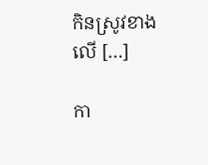កិនស្រូវខាងលើ […]

កា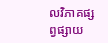លវិភាគផ្សព្វផ្សាយ